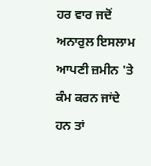ਹਰ ਵਾਰ ਜਦੋਂ ਅਨਾਰੁਲ ਇਸਲਾਮ ਆਪਣੀ ਜ਼ਮੀਨ 'ਤੇ ਕੰਮ ਕਰਨ ਜਾਂਦੇ ਹਨ ਤਾਂ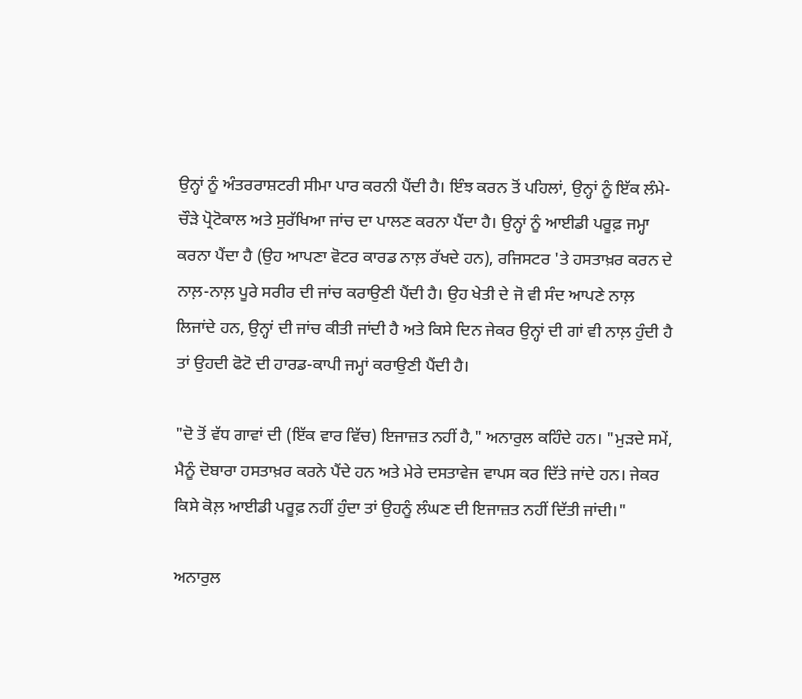ਉਨ੍ਹਾਂ ਨੂੰ ਅੰਤਰਰਾਸ਼ਟਰੀ ਸੀਮਾ ਪਾਰ ਕਰਨੀ ਪੈਂਦੀ ਹੈ। ਇੰਝ ਕਰਨ ਤੋਂ ਪਹਿਲਾਂ, ਉਨ੍ਹਾਂ ਨੂੰ ਇੱਕ ਲੰਮੇ-ਚੌੜੇ ਪ੍ਰੋਟੋਕਾਲ ਅਤੇ ਸੁਰੱਖਿਆ ਜਾਂਚ ਦਾ ਪਾਲਣ ਕਰਨਾ ਪੈਂਦਾ ਹੈ। ਉਨ੍ਹਾਂ ਨੂੰ ਆਈਡੀ ਪਰੂਫ਼ ਜਮ੍ਹਾ ਕਰਨਾ ਪੈਂਦਾ ਹੈ (ਉਹ ਆਪਣਾ ਵੋਟਰ ਕਾਰਡ ਨਾਲ਼ ਰੱਖਦੇ ਹਨ), ਰਜਿਸਟਰ 'ਤੇ ਹਸਤਾਖ਼ਰ ਕਰਨ ਦੇ ਨਾਲ਼-ਨਾਲ਼ ਪੂਰੇ ਸਰੀਰ ਦੀ ਜਾਂਚ ਕਰਾਉਣੀ ਪੈਂਦੀ ਹੈ। ਉਹ ਖੇਤੀ ਦੇ ਜੋ ਵੀ ਸੰਦ ਆਪਣੇ ਨਾਲ਼ ਲਿਜਾਂਦੇ ਹਨ, ਉਨ੍ਹਾਂ ਦੀ ਜਾਂਚ ਕੀਤੀ ਜਾਂਦੀ ਹੈ ਅਤੇ ਕਿਸੇ ਦਿਨ ਜੇਕਰ ਉਨ੍ਹਾਂ ਦੀ ਗਾਂ ਵੀ ਨਾਲ਼ ਹੁੰਦੀ ਹੈ ਤਾਂ ਉਹਦੀ ਫੋਟੋ ਦੀ ਹਾਰਡ-ਕਾਪੀ ਜਮ੍ਹਾਂ ਕਰਾਉਣੀ ਪੈਂਦੀ ਹੈ।

"ਦੋ ਤੋਂ ਵੱਧ ਗਾਵਾਂ ਦੀ (ਇੱਕ ਵਾਰ ਵਿੱਚ) ਇਜਾਜ਼ਤ ਨਹੀਂ ਹੈ," ਅਨਾਰੁਲ ਕਹਿੰਦੇ ਹਨ। "ਮੁੜਦੇ ਸਮੇਂ, ਮੈਨੂੰ ਦੋਬਾਰਾ ਹਸਤਾਖ਼ਰ ਕਰਨੇ ਪੈਂਦੇ ਹਨ ਅਤੇ ਮੇਰੇ ਦਸਤਾਵੇਜ ਵਾਪਸ ਕਰ ਦਿੱਤੇ ਜਾਂਦੇ ਹਨ। ਜੇਕਰ ਕਿਸੇ ਕੋਲ਼ ਆਈਡੀ ਪਰੂਫ਼ ਨਹੀਂ ਹੁੰਦਾ ਤਾਂ ਉਹਨੂੰ ਲੰਘਣ ਦੀ ਇਜਾਜ਼ਤ ਨਹੀਂ ਦਿੱਤੀ ਜਾਂਦੀ।"

ਅਨਾਰੁਲ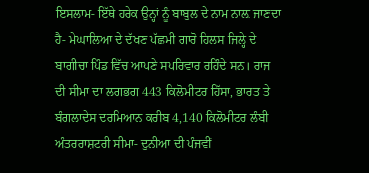ਇਸਲਾਮ- ਇੱਥੇ ਹਰੇਕ ਉਨ੍ਹਾਂ ਨੂੰ ਬਾਬੁਲ ਦੇ ਨਾਮ ਨਾਲ਼ ਜਾਣਦਾ ਹੈ- ਮੇਘਾਲਿਆ ਦੇ ਦੱਖਣ ਪੱਛਮੀ ਗਾਰੋ ਹਿਲਸ ਜਿਲ੍ਹੇ ਦੇ ਬਾਗੀਚਾ ਪਿੰਡ ਵਿੱਚ ਆਪਣੇ ਸਪਰਿਵਾਰ ਰਹਿੰਦੇ ਸਨ। ਰਾਜ ਦੀ ਸੀਮਾ ਦਾ ਲਗਭਗ 443 ਕਿਲੋਮੀਟਰ ਹਿੱਸਾ, ਭਾਰਤ ਤੇ ਬੰਗਲਾਦੇਸ ਦਰਮਿਆਨ ਕਰੀਬ 4,140 ਕਿਲੋਮੀਟਰ ਲੰਬੀ ਅੰਤਰਰਾਸ਼ਟਰੀ ਸੀਮਾ- ਦੁਨੀਆ ਦੀ ਪੰਜਵੀਂ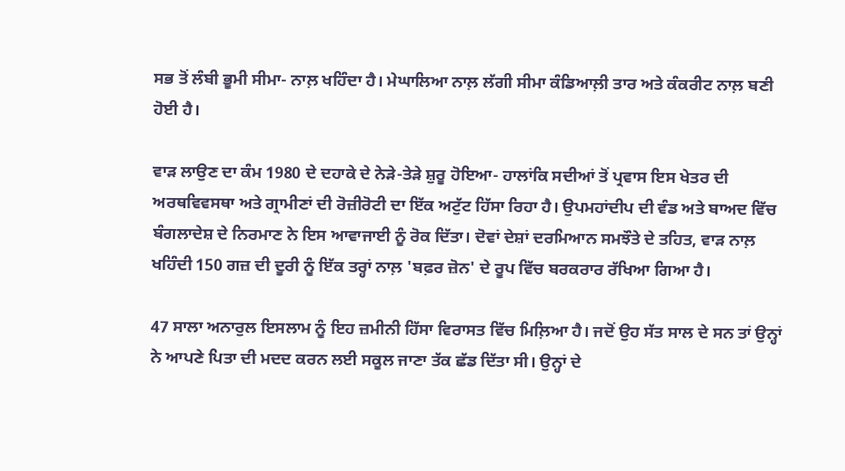ਸਭ ਤੋਂ ਲੰਬੀ ਭੂਮੀ ਸੀਮਾ- ਨਾਲ਼ ਖਹਿੰਦਾ ਹੈ। ਮੇਘਾਲਿਆ ਨਾਲ਼ ਲੱਗੀ ਸੀਮਾ ਕੰਡਿਆਲ਼ੀ ਤਾਰ ਅਤੇ ਕੰਕਰੀਟ ਨਾਲ਼ ਬਣੀ ਹੋਈ ਹੈ।

ਵਾੜ ਲਾਉਣ ਦਾ ਕੰਮ 1980 ਦੇ ਦਹਾਕੇ ਦੇ ਨੇੜੇ-ਤੇੜੇ ਸ਼ੁਰੂ ਹੋਇਆ- ਹਾਲਾਂਕਿ ਸਦੀਆਂ ਤੋਂ ਪ੍ਰਵਾਸ ਇਸ ਖੇਤਰ ਦੀ ਅਰਥਵਿਵਸਥਾ ਅਤੇ ਗ੍ਰਾਮੀਣਾਂ ਦੀ ਰੋਜ਼ੀਰੋਟੀ ਦਾ ਇੱਕ ਅਟੁੱਟ ਹਿੱਸਾ ਰਿਹਾ ਹੈ। ਉਪਮਹਾਂਦੀਪ ਦੀ ਵੰਡ ਅਤੇ ਬਾਅਦ ਵਿੱਚ ਬੰਗਲਾਦੇਸ਼ ਦੇ ਨਿਰਮਾਣ ਨੇ ਇਸ ਆਵਾਜਾਈ ਨੂੰ ਰੋਕ ਦਿੱਤਾ। ਦੋਵਾਂ ਦੇਸ਼ਾਂ ਦਰਮਿਆਨ ਸਮਝੌਤੇ ਦੇ ਤਹਿਤ, ਵਾੜ ਨਾਲ਼ ਖਹਿੰਦੀ 150 ਗਜ਼ ਦੀ ਦੂਰੀ ਨੂੰ ਇੱਕ ਤਰ੍ਹਾਂ ਨਾਲ਼ 'ਬਫ਼ਰ ਜ਼ੋਨ' ਦੇ ਰੂਪ ਵਿੱਚ ਬਰਕਰਾਰ ਰੱਖਿਆ ਗਿਆ ਹੈ।

47 ਸਾਲਾ ਅਨਾਰੁਲ ਇਸਲਾਮ ਨੂੰ ਇਹ ਜ਼ਮੀਨੀ ਹਿੱਸਾ ਵਿਰਾਸਤ ਵਿੱਚ ਮਿਲ਼ਿਆ ਹੈ। ਜਦੋਂ ਉਹ ਸੱਤ ਸਾਲ ਦੇ ਸਨ ਤਾਂ ਉਨ੍ਹਾਂ ਨੇ ਆਪਣੇ ਪਿਤਾ ਦੀ ਮਦਦ ਕਰਨ ਲਈ ਸਕੂਲ ਜਾਣਾ ਤੱਕ ਛੱਡ ਦਿੱਤਾ ਸੀ। ਉਨ੍ਹਾਂ ਦੇ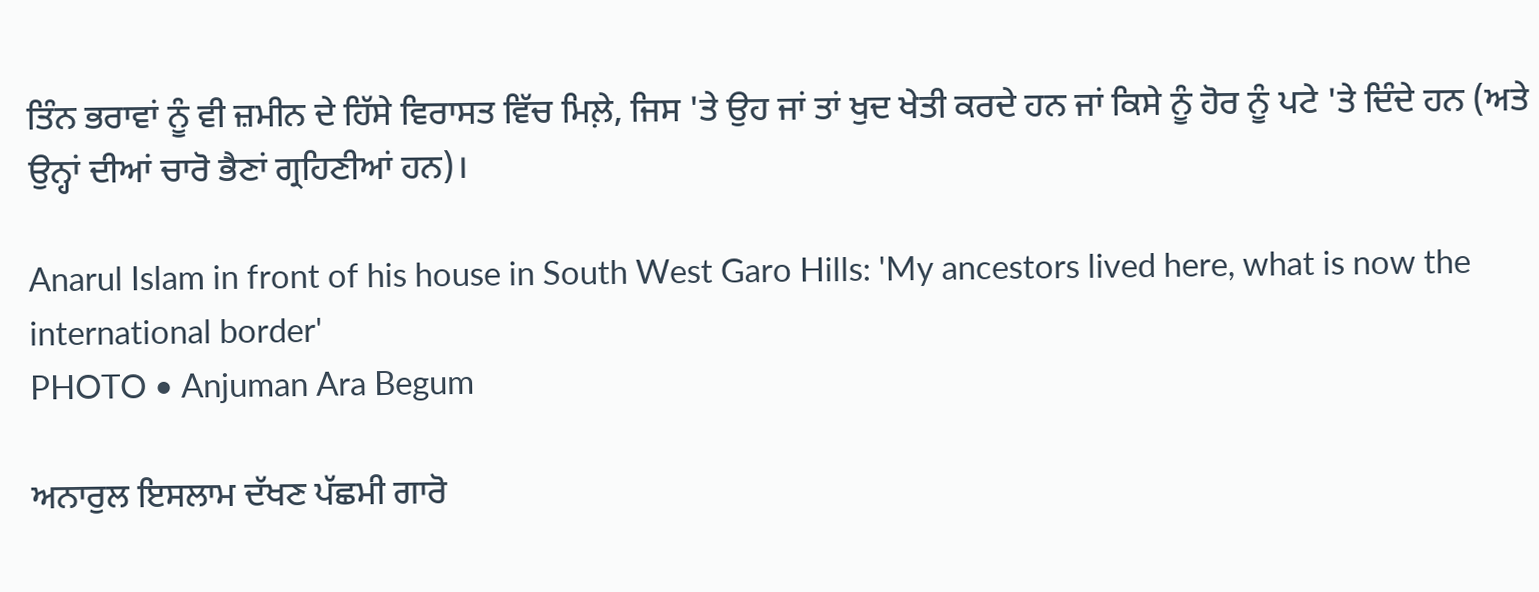ਤਿੰਨ ਭਰਾਵਾਂ ਨੂੰ ਵੀ ਜ਼ਮੀਨ ਦੇ ਹਿੱਸੇ ਵਿਰਾਸਤ ਵਿੱਚ ਮਿਲ਼ੇ, ਜਿਸ 'ਤੇ ਉਹ ਜਾਂ ਤਾਂ ਖੁਦ ਖੇਤੀ ਕਰਦੇ ਹਨ ਜਾਂ ਕਿਸੇ ਨੂੰ ਹੋਰ ਨੂੰ ਪਟੇ 'ਤੇ ਦਿੰਦੇ ਹਨ (ਅਤੇ ਉਨ੍ਹਾਂ ਦੀਆਂ ਚਾਰੋ ਭੈਣਾਂ ਗ੍ਰਹਿਣੀਆਂ ਹਨ)।

Anarul Islam in front of his house in South West Garo Hills: 'My ancestors lived here, what is now the international border'
PHOTO • Anjuman Ara Begum

ਅਨਾਰੁਲ ਇਸਲਾਮ ਦੱਖਣ ਪੱਛਮੀ ਗਾਰੋ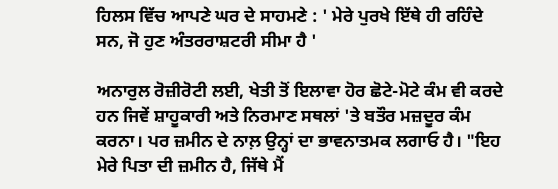ਹਿਲਸ ਵਿੱਚ ਆਪਣੇ ਘਰ ਦੇ ਸਾਹਮਣੇ : ' ਮੇਰੇ ਪੁਰਖੇ ਇੱਥੇ ਹੀ ਰਹਿੰਦੇ ਸਨ, ਜੋ ਹੁਣ ਅੰਤਰਰਾਸ਼ਟਰੀ ਸੀਮਾ ਹੈ '

ਅਨਾਰੁਲ ਰੋਜ਼ੀਰੋਟੀ ਲਈ, ਖੇਤੀ ਤੋਂ ਇਲਾਵਾ ਹੋਰ ਛੋਟੇ-ਮੋਟੇ ਕੰਮ ਵੀ ਕਰਦੇ ਹਨ ਜਿਵੇਂ ਸ਼ਾਹੂਕਾਰੀ ਅਤੇ ਨਿਰਮਾਣ ਸਥਲਾਂ 'ਤੇ ਬਤੌਰ ਮਜ਼ਦੂਰ ਕੰਮ ਕਰਨਾ। ਪਰ ਜ਼ਮੀਨ ਦੇ ਨਾਲ਼ ਉਨ੍ਹਾਂ ਦਾ ਭਾਵਨਾਤਮਕ ਲਗਾਓ ਹੈ। "ਇਹ ਮੇਰੇ ਪਿਤਾ ਦੀ ਜ਼ਮੀਨ ਹੈ, ਜਿੱਥੇ ਮੈਂ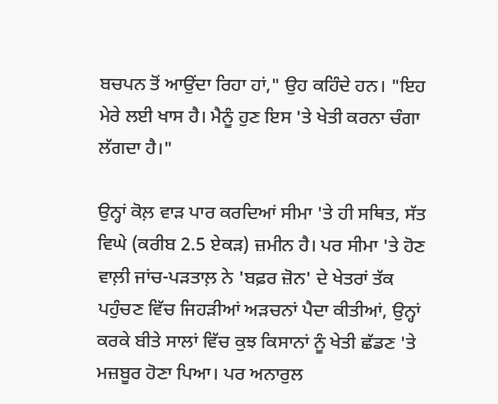ਬਚਪਨ ਤੋਂ ਆਉਂਦਾ ਰਿਹਾ ਹਾਂ," ਉਹ ਕਹਿੰਦੇ ਹਨ। "ਇਹ ਮੇਰੇ ਲਈ ਖਾਸ ਹੈ। ਮੈਨੂੰ ਹੁਣ ਇਸ 'ਤੇ ਖੇਤੀ ਕਰਨਾ ਚੰਗਾ ਲੱਗਦਾ ਹੈ।"

ਉਨ੍ਹਾਂ ਕੋਲ਼ ਵਾੜ ਪਾਰ ਕਰਦਿਆਂ ਸੀਮਾ 'ਤੇ ਹੀ ਸਥਿਤ, ਸੱਤ ਵਿਘੇ (ਕਰੀਬ 2.5 ਏਕੜ) ਜ਼ਮੀਨ ਹੈ। ਪਰ ਸੀਮਾ 'ਤੇ ਹੋਣ ਵਾਲ਼ੀ ਜਾਂਚ-ਪੜਤਾਲ਼ ਨੇ 'ਬਫ਼ਰ ਜ਼ੋਨ' ਦੇ ਖੇਤਰਾਂ ਤੱਕ ਪਹੁੰਚਣ ਵਿੱਚ ਜਿਹੜੀਆਂ ਅੜਚਨਾਂ ਪੈਦਾ ਕੀਤੀਆਂ, ਉਨ੍ਹਾਂ ਕਰਕੇ ਬੀਤੇ ਸਾਲਾਂ ਵਿੱਚ ਕੁਝ ਕਿਸਾਨਾਂ ਨੂੰ ਖੇਤੀ ਛੱਡਣ 'ਤੇ ਮਜ਼ਬੂਰ ਹੋਣਾ ਪਿਆ। ਪਰ ਅਨਾਰੁਲ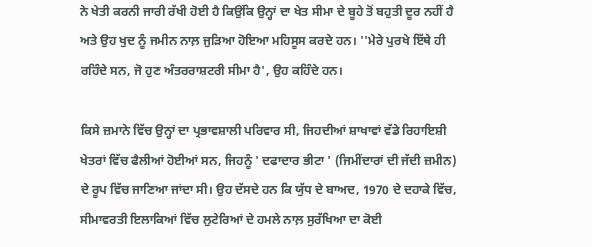ਨੇ ਖੇਤੀ ਕਰਨੀ ਜਾਰੀ ਰੱਖੀ ਹੋਈ ਹੈ ਕਿਉਂਕਿ ਉਨ੍ਹਾਂ ਦਾ ਖੇਤ ਸੀਮਾ ਦੇ ਬੂਹੇ ਤੋਂ ਬਹੁਤੀ ਦੂਰ ਨਹੀਂ ਹੈ ਅਤੇ ਉਹ ਖੁਦ ਨੂੰ ਜਮੀਨ ਨਾਲ਼ ਜੁੜਿਆ ਹੋਇਆ ਮਹਿਸੂਸ ਕਰਦੇ ਹਨ। ''ਮੇਰੇ ਪੁਰਖੇ ਇੱਥੇ ਹੀ ਰਹਿੰਦੇ ਸਨ, ਜੋ ਹੁਣ ਅੰਤਰਰਾਸ਼ਟਰੀ ਸੀਮਾ ਹੈ', ਉਹ ਕਹਿੰਦੇ ਹਨ।

ਕਿਸੇ ਜ਼ਮਾਨੇ ਵਿੱਚ ਉਨ੍ਹਾਂ ਦਾ ਪ੍ਰਭਾਵਸ਼ਾਲੀ ਪਰਿਵਾਰ ਸੀ, ਜਿਹਦੀਆਂ ਸ਼ਾਖਾਵਾਂ ਵੱਡੇ ਰਿਹਾਇਸ਼ੀ ਖੇਤਰਾਂ ਵਿੱਚ ਫੈਲੀਆਂ ਹੋਈਆਂ ਸਨ, ਜਿਹਨੂੰ ' ਦਫਾਦਾਰ ਭੀਟਾ ' (ਜਿਮੀਂਦਾਰਾਂ ਦੀ ਜੱਦੀ ਜ਼ਮੀਨ) ਦੇ ਰੂਪ ਵਿੱਚ ਜਾਣਿਆ ਜਾਂਦਾ ਸੀ। ਉਹ ਦੱਸਦੇ ਹਨ ਕਿ ਯੁੱਧ ਦੇ ਬਾਅਦ, 1970 ਦੇ ਦਹਾਕੇ ਵਿੱਚ, ਸੀਮਾਵਰਤੀ ਇਲਾਕਿਆਂ ਵਿੱਚ ਲੁਟੇਰਿਆਂ ਦੇ ਹਮਲੇ ਨਾਲ਼ ਸੁਰੱਖਿਆ ਦਾ ਕੋਈ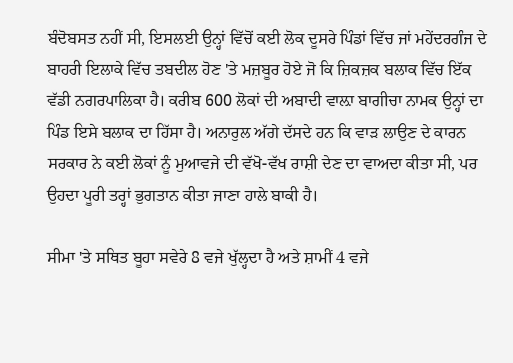ਬੰਦੋਬਸਤ ਨਹੀਂ ਸੀ, ਇਸਲਈ ਉਨ੍ਹਾਂ ਵਿੱਚੋਂ ਕਈ ਲੋਕ ਦੂਸਰੇ ਪਿੰਡਾਂ ਵਿੱਚ ਜਾਂ ਮਹੇਂਦਰਗੰਜ ਦੇ ਬਾਹਰੀ ਇਲਾਕੇ ਵਿੱਚ ਤਬਦੀਲ ਹੋਣ 'ਤੇ ਮਜ਼ਬੂਰ ਹੋਏ ਜੋ ਕਿ ਜ਼ਿਕਜ਼ਕ ਬਲਾਕ ਵਿੱਚ ਇੱਕ ਵੱਡੀ ਨਗਰਪਾਲਿਕਾ ਹੈ। ਕਰੀਬ 600 ਲੋਕਾਂ ਦੀ ਅਬਾਦੀ ਵਾਲ਼ਾ ਬਾਗੀਚਾ ਨਾਮਕ ਉਨ੍ਹਾਂ ਦਾ ਪਿੰਡ ਇਸੇ ਬਲਾਕ ਦਾ ਹਿੱਸਾ ਹੈ। ਅਨਾਰੁਲ ਅੱਗੇ ਦੱਸਦੇ ਹਨ ਕਿ ਵਾੜ ਲਾਉਣ ਦੇ ਕਾਰਨ ਸਰਕਾਰ ਨੇ ਕਈ ਲੋਕਾਂ ਨੂੰ ਮੁਆਵਜੇ ਦੀ ਵੱਖੋ-ਵੱਖ ਰਾਸ਼ੀ ਦੇਣ ਦਾ ਵਾਅਦਾ ਕੀਤਾ ਸੀ, ਪਰ ਉਹਦਾ ਪੂਰੀ ਤਰ੍ਹਾਂ ਭੁਗਤਾਨ ਕੀਤਾ ਜਾਣਾ ਹਾਲੇ ਬਾਕੀ ਹੈ।

ਸੀਮਾ 'ਤੇ ਸਥਿਤ ਬੂਹਾ ਸਵੇਰੇ 8 ਵਜੇ ਖੁੱਲ੍ਹਦਾ ਹੈ ਅਤੇ ਸ਼ਾਮੀਂ 4 ਵਜੇ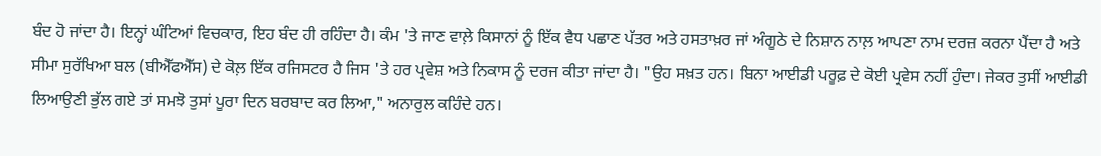ਬੰਦ ਹੋ ਜਾਂਦਾ ਹੈ। ਇਨ੍ਹਾਂ ਘੰਟਿਆਂ ਵਿਚਕਾਰ, ਇਹ ਬੰਦ ਹੀ ਰਹਿੰਦਾ ਹੈ। ਕੰਮ 'ਤੇ ਜਾਣ ਵਾਲ਼ੇ ਕਿਸਾਨਾਂ ਨੂੰ ਇੱਕ ਵੈਧ ਪਛਾਣ ਪੱਤਰ ਅਤੇ ਹਸਤਾਖ਼ਰ ਜਾਂ ਅੰਗੂਠੇ ਦੇ ਨਿਸ਼ਾਨ ਨਾਲ਼ ਆਪਣਾ ਨਾਮ ਦਰਜ਼ ਕਰਨਾ ਪੈਂਦਾ ਹੈ ਅਤੇ ਸੀਮਾ ਸੁਰੱਖਿਆ ਬਲ (ਬੀਐੱਫਐੱਸ) ਦੇ ਕੋਲ਼ ਇੱਕ ਰਜਿਸਟਰ ਹੈ ਜਿਸ 'ਤੇ ਹਰ ਪ੍ਰਵੇਸ਼ ਅਤੇ ਨਿਕਾਸ ਨੂੰ ਦਰਜ ਕੀਤਾ ਜਾਂਦਾ ਹੈ। "ਉਹ ਸਖ਼ਤ ਹਨ। ਬਿਨਾ ਆਈਡੀ ਪਰੂਫ਼ ਦੇ ਕੋਈ ਪ੍ਰਵੇਸ ਨਹੀਂ ਹੁੰਦਾ। ਜੇਕਰ ਤੁਸੀਂ ਆਈਡੀ ਲਿਆਉਣੀ ਭੁੱਲ ਗਏ ਤਾਂ ਸਮਝੋ ਤੁਸਾਂ ਪੂਰਾ ਦਿਨ ਬਰਬਾਦ ਕਰ ਲਿਆ," ਅਨਾਰੁਲ ਕਹਿੰਦੇ ਹਨ।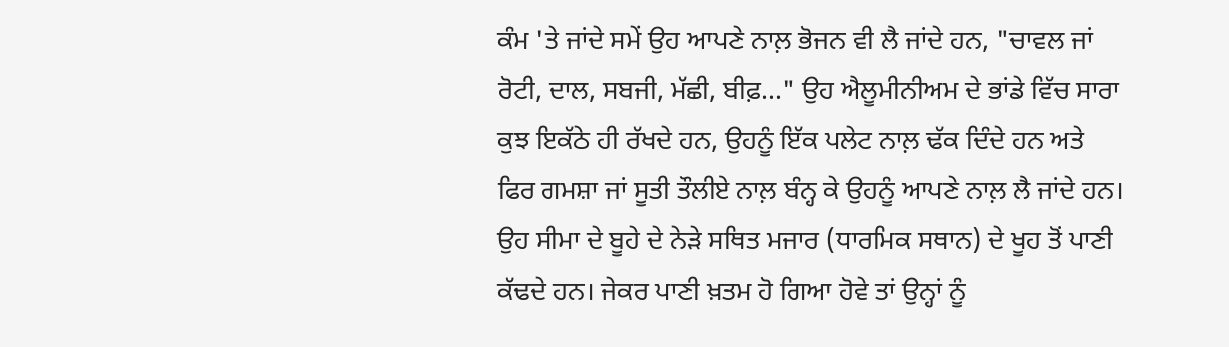ਕੰਮ 'ਤੇ ਜਾਂਦੇ ਸਮੇਂ ਉਹ ਆਪਣੇ ਨਾਲ਼ ਭੋਜਨ ਵੀ ਲੈ ਜਾਂਦੇ ਹਨ, "ਚਾਵਲ ਜਾਂ ਰੋਟੀ, ਦਾਲ, ਸਬਜੀ, ਮੱਛੀ, ਬੀਫ਼..." ਉਹ ਐਲੂਮੀਨੀਅਮ ਦੇ ਭਾਂਡੇ ਵਿੱਚ ਸਾਰਾ ਕੁਝ ਇਕੱਠੇ ਹੀ ਰੱਖਦੇ ਹਨ, ਉਹਨੂੰ ਇੱਕ ਪਲੇਟ ਨਾਲ਼ ਢੱਕ ਦਿੰਦੇ ਹਨ ਅਤੇ ਫਿਰ ਗਮਸ਼ਾ ਜਾਂ ਸੂਤੀ ਤੌਲੀਏ ਨਾਲ਼ ਬੰਨ੍ਹ ਕੇ ਉਹਨੂੰ ਆਪਣੇ ਨਾਲ਼ ਲੈ ਜਾਂਦੇ ਹਨ। ਉਹ ਸੀਮਾ ਦੇ ਬੂਹੇ ਦੇ ਨੇੜੇ ਸਥਿਤ ਮਜਾਰ (ਧਾਰਮਿਕ ਸਥਾਨ) ਦੇ ਖੂਹ ਤੋਂ ਪਾਣੀ ਕੱਢਦੇ ਹਨ। ਜੇਕਰ ਪਾਣੀ ਖ਼ਤਮ ਹੋ ਗਿਆ ਹੋਵੇ ਤਾਂ ਉਨ੍ਹਾਂ ਨੂੰ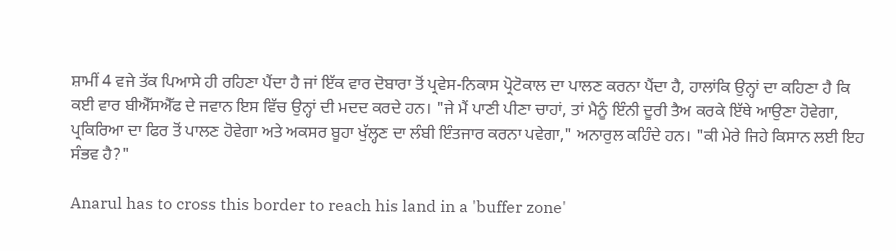ਸ਼ਾਮੀਂ 4 ਵਜੇ ਤੱਕ ਪਿਆਸੇ ਹੀ ਰਹਿਣਾ ਪੈਂਦਾ ਹੈ ਜਾਂ ਇੱਕ ਵਾਰ ਦੋਬਾਰਾ ਤੋਂ ਪ੍ਰਵੇਸ-ਨਿਕਾਸ ਪ੍ਰੋਟੋਕਾਲ ਦਾ ਪਾਲਣ ਕਰਨਾ ਪੈਂਦਾ ਹੈ, ਹਾਲਾਂਕਿ ਉਨ੍ਹਾਂ ਦਾ ਕਹਿਣਾ ਹੈ ਕਿ ਕਈ ਵਾਰ ਬੀਐੱਸਐੱਫ ਦੇ ਜਵਾਨ ਇਸ ਵਿੱਚ ਉਨ੍ਹਾਂ ਦੀ ਮਦਦ ਕਰਦੇ ਹਨ। "ਜੇ ਮੈਂ ਪਾਣੀ ਪੀਣਾ ਚਾਹਾਂ, ਤਾਂ ਮੈਨੂੰ ਇੰਨੀ ਦੂਰੀ ਤੈਅ ਕਰਕੇ ਇੱਥੇ ਆਉਣਾ ਹੋਵੇਗਾ, ਪ੍ਰਕਿਰਿਆ ਦਾ ਫਿਰ ਤੋਂ ਪਾਲਣ ਹੋਵੇਗਾ ਅਤੇ ਅਕਸਰ ਬੂਹਾ ਖੁੱਲ੍ਹਣ ਦਾ ਲੰਬੀ ਇੰਤਜਾਰ ਕਰਨਾ ਪਵੇਗਾ," ਅਨਾਰੁਲ ਕਹਿੰਦੇ ਹਨ। "ਕੀ ਮੇਰੇ ਜਿਹੇ ਕਿਸਾਨ ਲਈ ਇਹ ਸੰਭਵ ਹੈ?"

Anarul has to cross this border to reach his land in a 'buffer zone'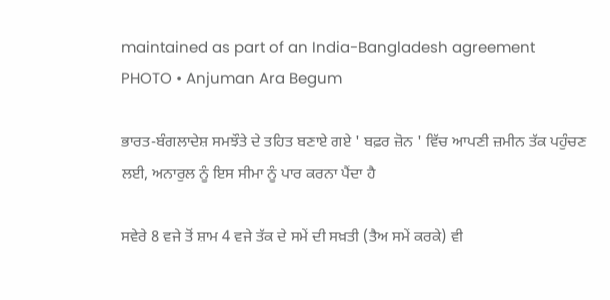maintained as part of an India-Bangladesh agreement
PHOTO • Anjuman Ara Begum

ਭਾਰਤ-ਬੰਗਲਾਦੇਸ਼ ਸਮਝੌਤੇ ਦੇ ਤਹਿਤ ਬਣਾਏ ਗਏ ' ਬਫ਼ਰ ਜ਼ੋਨ ' ਵਿੱਚ ਆਪਣੀ ਜ਼ਮੀਨ ਤੱਕ ਪਹੁੰਚਣ ਲਈ, ਅਨਾਰੁਲ ਨੂੰ ਇਸ ਸੀਮਾ ਨੂੰ ਪਾਰ ਕਰਨਾ ਪੈਂਦਾ ਹੈ

ਸਵੇਰੇ 8 ਵਜੇ ਤੋਂ ਸ਼ਾਮ 4 ਵਜੇ ਤੱਕ ਦੇ ਸਮੇਂ ਦੀ ਸਖ਼ਤੀ (ਤੈਅ ਸਮੇਂ ਕਰਕੇ) ਵੀ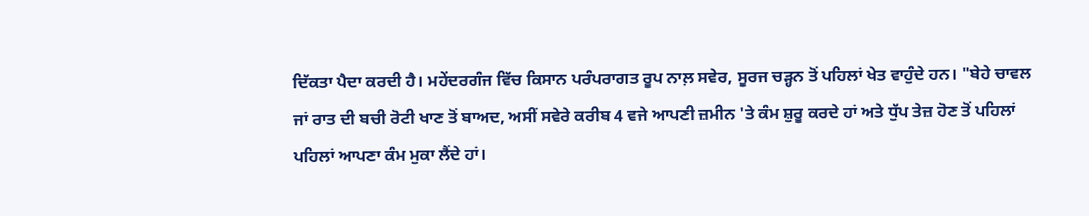ਦਿੱਕਤਾ ਪੈਦਾ ਕਰਦੀ ਹੈ। ਮਹੇਂਦਰਗੰਜ ਵਿੱਚ ਕਿਸਾਨ ਪਰੰਪਰਾਗਤ ਰੂਪ ਨਾਲ਼ ਸਵੇਰ, ਸੂਰਜ ਚੜ੍ਹਨ ਤੋਂ ਪਹਿਲਾਂ ਖੇਤ ਵਾਹੁੰਦੇ ਹਨ। "ਬੇਹੇ ਚਾਵਲ ਜਾਂ ਰਾਤ ਦੀ ਬਚੀ ਰੋਟੀ ਖਾਣ ਤੋਂ ਬਾਅਦ, ਅਸੀਂ ਸਵੇਰੇ ਕਰੀਬ 4 ਵਜੇ ਆਪਣੀ ਜ਼ਮੀਨ 'ਤੇ ਕੰਮ ਸ਼ੁਰੂ ਕਰਦੇ ਹਾਂ ਅਤੇ ਧੁੱਪ ਤੇਜ਼ ਹੋਣ ਤੋਂ ਪਹਿਲਾਂ ਪਹਿਲਾਂ ਆਪਣਾ ਕੰਮ ਮੁਕਾ ਲੈਂਦੇ ਹਾਂ।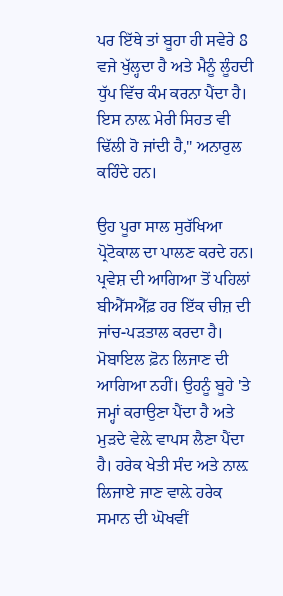ਪਰ ਇੱਥੇ ਤਾਂ ਬੂਹਾ ਹੀ ਸਵੇਰੇ 8 ਵਜੇ ਖੁੱਲ੍ਹਦਾ ਹੈ ਅਤੇ ਮੈਨੂੰ ਲੂੰਹਦੀ ਧੁੱਪ ਵਿੱਚ ਕੰਮ ਕਰਨਾ ਪੈਂਦਾ ਹੈ। ਇਸ ਨਾਲ਼ ਮੇਰੀ ਸਿਹਤ ਵੀ ਢਿੱਲੀ ਹੋ ਜਾਂਦੀ ਹੈ," ਅਨਾਰੁਲ ਕਹਿੰਦੇ ਹਨ।

ਉਹ ਪੂਰਾ ਸਾਲ ਸੁਰੱਖਿਆ ਪ੍ਰੋਟੋਕਾਲ ਦਾ ਪਾਲਣ ਕਰਦੇ ਹਨ। ਪ੍ਰਵੇਸ਼ ਦੀ ਆਗਿਆ ਤੋਂ ਪਹਿਲਾਂ ਬੀਐੱਸਐੱਫ਼ ਹਰ ਇੱਕ ਚੀਜ਼ ਦੀ ਜਾਂਚ-ਪੜਤਾਲ ਕਰਦਾ ਹੈ। ਮੋਬਾਇਲ ਫ਼ੋਨ ਲਿਜਾਣ ਦੀ ਆਗਿਆ ਨਹੀਂ। ਉਹਨੂੰ ਬੂਹੇ 'ਤੇ ਜਮ੍ਹਾਂ ਕਰਾਉਣਾ ਪੈਂਦਾ ਹੈ ਅਤੇ ਮੁੜਦੇ ਵੇਲ਼ੇ ਵਾਪਸ ਲੈਣਾ ਪੈਂਦਾ ਹੈ। ਹਰੇਕ ਖੇਤੀ ਸੰਦ ਅਤੇ ਨਾਲ਼ ਲਿਜਾਏ ਜਾਣ ਵਾਲ਼ੇ ਹਰੇਕ ਸਮਾਨ ਦੀ ਘੋਖਵੀਂ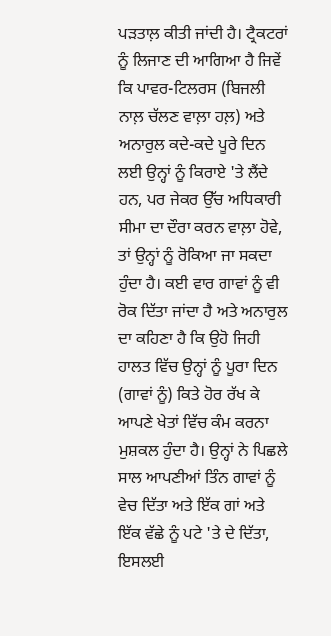ਪੜਤਾਲ਼ ਕੀਤੀ ਜਾਂਦੀ ਹੈ। ਟ੍ਰੈਕਟਰਾਂ ਨੂੰ ਲਿਜਾਣ ਦੀ ਆਗਿਆ ਹੈ ਜਿਵੇਂ ਕਿ ਪਾਵਰ-ਟਿਲਰਸ (ਬਿਜਲੀ ਨਾਲ਼ ਚੱਲਣ ਵਾਲ਼ਾ ਹਲ਼) ਅਤੇ ਅਨਾਰੁਲ ਕਦੇ-ਕਦੇ ਪੂਰੇ ਦਿਨ ਲਈ ਉਨ੍ਹਾਂ ਨੂੰ ਕਿਰਾਏ 'ਤੇ ਲੈਂਦੇ ਹਨ, ਪਰ ਜੇਕਰ ਉੱਚ ਅਧਿਕਾਰੀ ਸੀਮਾ ਦਾ ਦੌਰਾ ਕਰਨ ਵਾਲ਼ਾ ਹੋਵੇ, ਤਾਂ ਉਨ੍ਹਾਂ ਨੂੰ ਰੋਕਿਆ ਜਾ ਸਕਦਾ ਹੁੰਦਾ ਹੈ। ਕਈ ਵਾਰ ਗਾਵਾਂ ਨੂੰ ਵੀ ਰੋਕ ਦਿੱਤਾ ਜਾਂਦਾ ਹੈ ਅਤੇ ਅਨਾਰੁਲ ਦਾ ਕਹਿਣਾ ਹੈ ਕਿ ਉਹੋ ਜਿਹੀ ਹਾਲਤ ਵਿੱਚ ਉਨ੍ਹਾਂ ਨੂੰ ਪੂਰਾ ਦਿਨ (ਗਾਵਾਂ ਨੂੰ) ਕਿਤੇ ਹੋਰ ਰੱਖ ਕੇ ਆਪਣੇ ਖੇਤਾਂ ਵਿੱਚ ਕੰਮ ਕਰਨਾ ਮੁਸ਼ਕਲ ਹੁੰਦਾ ਹੈ। ਉਨ੍ਹਾਂ ਨੇ ਪਿਛਲੇ ਸਾਲ ਆਪਣੀਆਂ ਤਿੰਨ ਗਾਵਾਂ ਨੂੰ ਵੇਚ ਦਿੱਤਾ ਅਤੇ ਇੱਕ ਗਾਂ ਅਤੇ ਇੱਕ ਵੱਛੇ ਨੂੰ ਪਟੇ 'ਤੇ ਦੇ ਦਿੱਤਾ, ਇਸਲਈ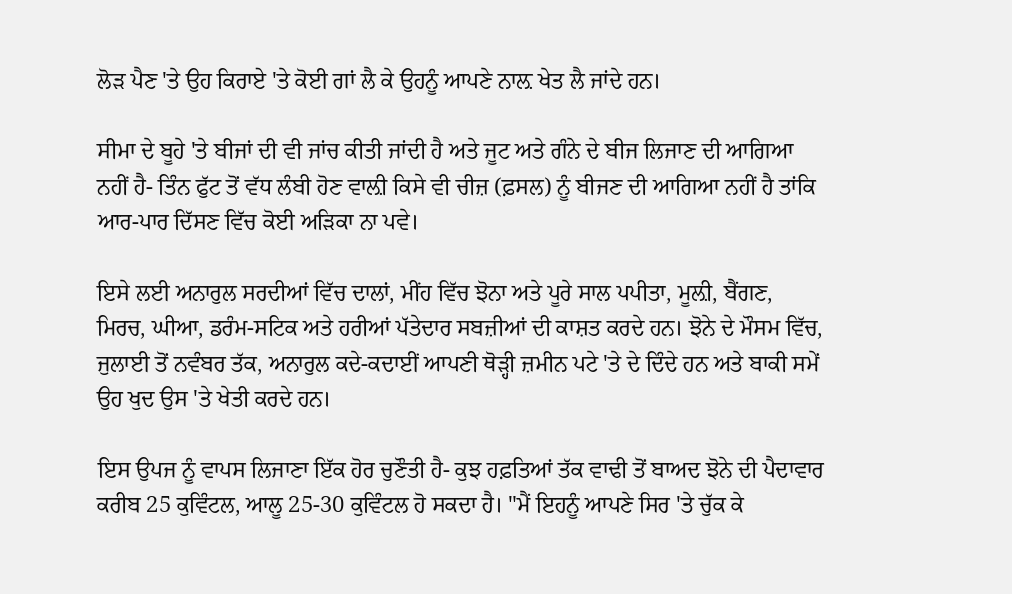ਲੋੜ ਪੈਣ 'ਤੇ ਉਹ ਕਿਰਾਏ 'ਤੇ ਕੋਈ ਗਾਂ ਲੈ ਕੇ ਉਹਨੂੰ ਆਪਣੇ ਨਾਲ਼ ਖੇਤ ਲੈ ਜਾਂਦੇ ਹਨ।

ਸੀਮਾ ਦੇ ਬੂਹੇ 'ਤੇ ਬੀਜਾਂ ਦੀ ਵੀ ਜਾਂਚ ਕੀਤੀ ਜਾਂਦੀ ਹੈ ਅਤੇ ਜੂਟ ਅਤੇ ਗੰਨੇ ਦੇ ਬੀਜ ਲਿਜਾਣ ਦੀ ਆਗਿਆ ਨਹੀਂ ਹੈ- ਤਿੰਨ ਫੁੱਟ ਤੋਂ ਵੱਧ ਲੰਬੀ ਹੋਣ ਵਾਲ਼ੀ ਕਿਸੇ ਵੀ ਚੀਜ਼ (ਫ਼ਸਲ) ਨੂੰ ਬੀਜਣ ਦੀ ਆਗਿਆ ਨਹੀਂ ਹੈ ਤਾਂਕਿ ਆਰ-ਪਾਰ ਦਿੱਸਣ ਵਿੱਚ ਕੋਈ ਅੜਿਕਾ ਨਾ ਪਵੇ।

ਇਸੇ ਲਈ ਅਨਾਰੁਲ ਸਰਦੀਆਂ ਵਿੱਚ ਦਾਲਾਂ, ਮੀਂਹ ਵਿੱਚ ਝੋਨਾ ਅਤੇ ਪੂਰੇ ਸਾਲ ਪਪੀਤਾ, ਮੂਲ਼ੀ, ਬੈਂਗਣ, ਮਿਰਚ, ਘੀਆ, ਡਰੰਮ-ਸਟਿਕ ਅਤੇ ਹਰੀਆਂ ਪੱਤੇਦਾਰ ਸਬਜ਼ੀਆਂ ਦੀ ਕਾਸ਼ਤ ਕਰਦੇ ਹਨ। ਝੋਨੇ ਦੇ ਮੌਸਮ ਵਿੱਚ, ਜੁਲਾਈ ਤੋਂ ਨਵੰਬਰ ਤੱਕ, ਅਨਾਰੁਲ ਕਦੇ-ਕਦਾਈਂ ਆਪਣੀ ਥੋੜ੍ਹੀ ਜ਼ਮੀਨ ਪਟੇ 'ਤੇ ਦੇ ਦਿੰਦੇ ਹਨ ਅਤੇ ਬਾਕੀ ਸਮੇਂ ਉਹ ਖੁਦ ਉਸ 'ਤੇ ਖੇਤੀ ਕਰਦੇ ਹਨ।

ਇਸ ਉਪਜ ਨੂੰ ਵਾਪਸ ਲਿਜਾਣਾ ਇੱਕ ਹੋਰ ਚੁਣੌਤੀ ਹੈ- ਕੁਝ ਹਫ਼ਤਿਆਂ ਤੱਕ ਵਾਢੀ ਤੋਂ ਬਾਅਦ ਝੋਨੇ ਦੀ ਪੈਦਾਵਾਰ ਕਰੀਬ 25 ਕੁਵਿੰਟਲ, ਆਲੂ 25-30 ਕੁਵਿੰਟਲ ਹੋ ਸਕਦਾ ਹੈ। "ਮੈਂ ਇਹਨੂੰ ਆਪਣੇ ਸਿਰ 'ਤੇ ਚੁੱਕ ਕੇ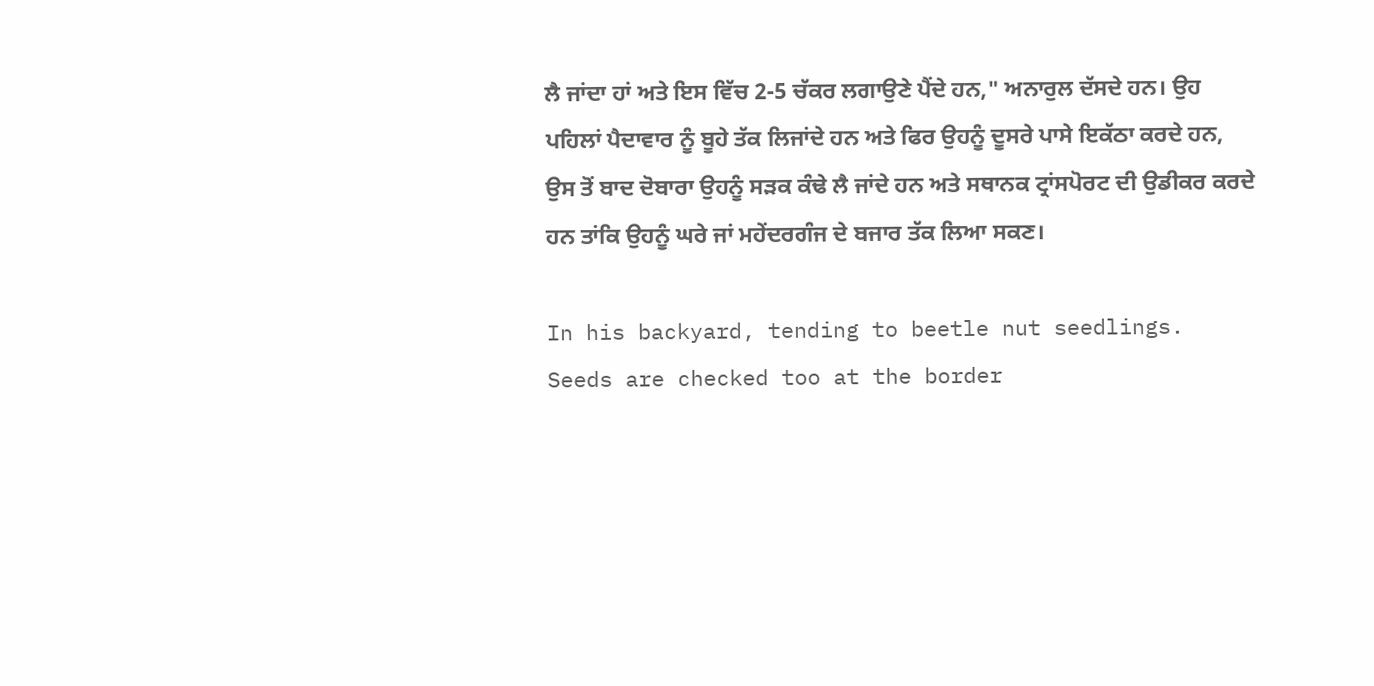ਲੈ ਜਾਂਦਾ ਹਾਂ ਅਤੇ ਇਸ ਵਿੱਚ 2-5 ਚੱਕਰ ਲਗਾਉਣੇ ਪੈਂਦੇ ਹਨ," ਅਨਾਰੁਲ ਦੱਸਦੇ ਹਨ। ਉਹ ਪਹਿਲਾਂ ਪੈਦਾਵਾਰ ਨੂੰ ਬੂਹੇ ਤੱਕ ਲਿਜਾਂਦੇ ਹਨ ਅਤੇ ਫਿਰ ਉਹਨੂੰ ਦੂਸਰੇ ਪਾਸੇ ਇਕੱਠਾ ਕਰਦੇ ਹਨ, ਉਸ ਤੋਂ ਬਾਦ ਦੋਬਾਰਾ ਉਹਨੂੰ ਸੜਕ ਕੰਢੇ ਲੈ ਜਾਂਦੇ ਹਨ ਅਤੇ ਸਥਾਨਕ ਟ੍ਰਾਂਸਪੋਰਟ ਦੀ ਉਡੀਕਰ ਕਰਦੇ ਹਨ ਤਾਂਕਿ ਉਹਨੂੰ ਘਰੇ ਜਾਂ ਮਹੇਂਦਰਗੰਜ ਦੇ ਬਜਾਰ ਤੱਕ ਲਿਆ ਸਕਣ।

In his backyard, tending to beetle nut seedlings. Seeds are checked too at the border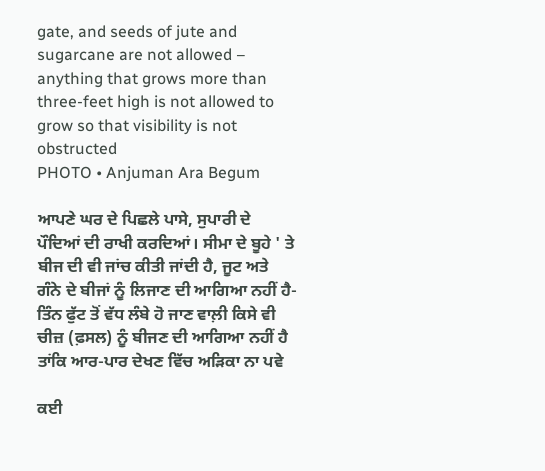gate, and seeds of jute and sugarcane are not allowed – anything that grows more than three-feet high is not allowed to grow so that visibility is not obstructed
PHOTO • Anjuman Ara Begum

ਆਪਣੇ ਘਰ ਦੇ ਪਿਛਲੇ ਪਾਸੇ, ਸੁਪਾਰੀ ਦੇ ਪੌਦਿਆਂ ਦੀ ਰਾਖੀ ਕਰਦਿਆਂ। ਸੀਮਾ ਦੇ ਬੂਹੇ ' ਤੇ ਬੀਜ ਦੀ ਵੀ ਜਾਂਚ ਕੀਤੀ ਜਾਂਦੀ ਹੈ, ਜੂਟ ਅਤੇ ਗੰਨੇ ਦੇ ਬੀਜਾਂ ਨੂੰ ਲਿਜਾਣ ਦੀ ਆਗਿਆ ਨਹੀਂ ਹੈ- ਤਿੰਨ ਫੁੱਟ ਤੋਂ ਵੱਧ ਲੰਬੇ ਹੋ ਜਾਣ ਵਾਲ਼ੀ ਕਿਸੇ ਵੀ ਚੀਜ਼ (ਫ਼ਸਲ) ਨੂੰ ਬੀਜਣ ਦੀ ਆਗਿਆ ਨਹੀਂ ਹੈ ਤਾਂਕਿ ਆਰ-ਪਾਰ ਦੇਖਣ ਵਿੱਚ ਅੜਿਕਾ ਨਾ ਪਵੇ

ਕਈ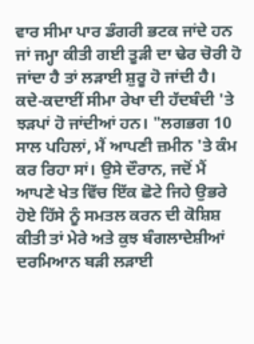ਵਾਰ ਸੀਮਾ ਪਾਰ ਡੰਗਰੀ ਭਟਕ ਜਾਂਦੇ ਹਨ ਜਾਂ ਜਮ੍ਹਾ ਕੀਤੀ ਗਈ ਤੂੜੀ ਦਾ ਢੇਰ ਚੋਰੀ ਹੋ ਜਾਂਦਾ ਹੈ ਤਾਂ ਲੜਾਈ ਸ਼ੁਰੂ ਹੋ ਜਾਂਦੀ ਹੈ। ਕਦੇ-ਕਦਾਈਂ ਸੀਮਾ ਰੇਖਾ ਦੀ ਹੱਦਬੰਦੀ 'ਤੇ ਝੜਪਾਂ ਹੋ ਜਾਂਦੀਆਂ ਹਨ। "ਲਗਭਗ 10 ਸਾਲ ਪਹਿਲਾਂ, ਮੈਂ ਆਪਣੀ ਜ਼ਮੀਨ 'ਤੇ ਕੰਮ ਕਰ ਰਿਹਾ ਸਾਂ। ਉਸੇ ਦੌਰਾਨ, ਜਦੋਂ ਮੈਂ ਆਪਣੇ ਖੇਤ ਵਿੱਚ ਇੱਕ ਛੋਟੇ ਜਿਹੇ ਉਭਰੇ ਹੋਏ ਹਿੱਸੇ ਨੂੰ ਸਮਤਲ ਕਰਨ ਦੀ ਕੋਸ਼ਿਸ਼ ਕੀਤੀ ਤਾਂ ਮੇਰੇ ਅਤੇ ਕੁਝ ਬੰਗਲਾਦੇਸ਼ੀਆਂ ਦਰਮਿਆਨ ਬੜੀ ਲੜਾਈ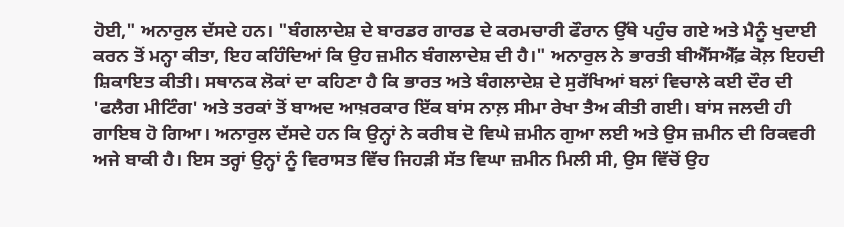ਹੋਈ," ਅਨਾਰੁਲ ਦੱਸਦੇ ਹਨ। "ਬੰਗਲਾਦੇਸ਼ ਦੇ ਬਾਰਡਰ ਗਾਰਡ ਦੇ ਕਰਮਚਾਰੀ ਫੌਰਾਨ ਉੱਥੇ ਪਹੁੰਚ ਗਏ ਅਤੇ ਮੈਨੂੰ ਖੁਦਾਈ ਕਰਨ ਤੋਂ ਮਨ੍ਹਾ ਕੀਤਾ, ਇਹ ਕਹਿੰਦਿਆਂ ਕਿ ਉਹ ਜ਼ਮੀਨ ਬੰਗਲਾਦੇਸ਼ ਦੀ ਹੈ।" ਅਨਾਰੁਲ ਨੇ ਭਾਰਤੀ ਬੀਐੱਸਐੱਫ਼ ਕੋਲ਼ ਇਹਦੀ ਸ਼ਿਕਾਇਤ ਕੀਤੀ। ਸਥਾਨਕ ਲੋਕਾਂ ਦਾ ਕਹਿਣਾ ਹੈ ਕਿ ਭਾਰਤ ਅਤੇ ਬੰਗਲਾਦੇਸ਼ ਦੇ ਸੁਰੱਖਿਆਂ ਬਲਾਂ ਵਿਚਾਲੇ ਕਈ ਦੌਰ ਦੀ 'ਫਲੈਗ ਮੀਟਿੰਗ' ਅਤੇ ਤਰਕਾਂ ਤੋਂ ਬਾਅਦ ਆਖ਼ਰਕਾਰ ਇੱਕ ਬਾਂਸ ਨਾਲ਼ ਸੀਮਾ ਰੇਖਾ ਤੈਅ ਕੀਤੀ ਗਈ। ਬਾਂਸ ਜਲਦੀ ਹੀ ਗਾਇਬ ਹੋ ਗਿਆ। ਅਨਾਰੁਲ ਦੱਸਦੇ ਹਨ ਕਿ ਉਨ੍ਹਾਂ ਨੇ ਕਰੀਬ ਦੋ ਵਿਘੇ ਜ਼ਮੀਨ ਗੁਆ ਲਈ ਅਤੇ ਉਸ ਜ਼ਮੀਨ ਦੀ ਰਿਕਵਰੀ ਅਜੇ ਬਾਕੀ ਹੈ। ਇਸ ਤਰ੍ਹਾਂ ਉਨ੍ਹਾਂ ਨੂੰ ਵਿਰਾਸਤ ਵਿੱਚ ਜਿਹੜੀ ਸੱਤ ਵਿਘਾ ਜ਼ਮੀਨ ਮਿਲੀ ਸੀ, ਉਸ ਵਿੱਚੋਂ ਉਹ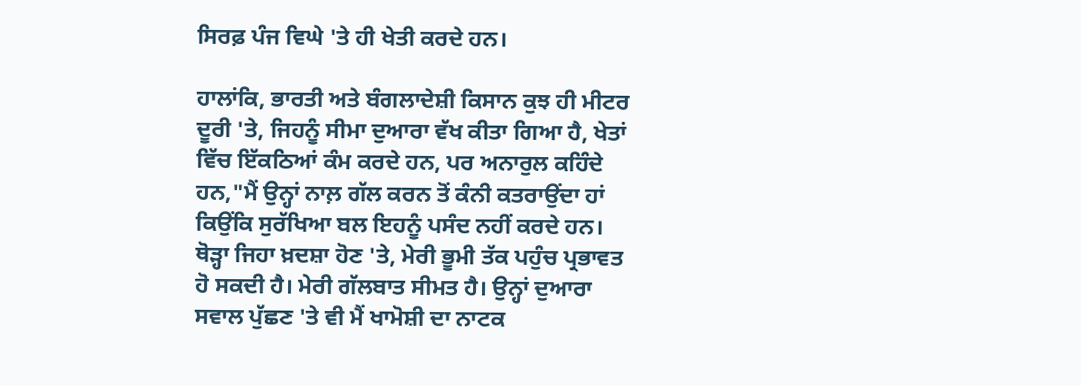ਸਿਰਫ਼ ਪੰਜ ਵਿਘੇ 'ਤੇ ਹੀ ਖੇਤੀ ਕਰਦੇ ਹਨ।

ਹਾਲਾਂਕਿ, ਭਾਰਤੀ ਅਤੇ ਬੰਗਲਾਦੇਸ਼ੀ ਕਿਸਾਨ ਕੁਝ ਹੀ ਮੀਟਰ ਦੂਰੀ 'ਤੇ, ਜਿਹਨੂੰ ਸੀਮਾ ਦੁਆਰਾ ਵੱਖ ਕੀਤਾ ਗਿਆ ਹੈ, ਖੇਤਾਂ ਵਿੱਚ ਇੱਕਠਿਆਂ ਕੰਮ ਕਰਦੇ ਹਨ, ਪਰ ਅਨਾਰੁਲ ਕਹਿੰਦੇ ਹਨ,"ਮੈਂ ਉਨ੍ਹਾਂ ਨਾਲ਼ ਗੱਲ ਕਰਨ ਤੋਂ ਕੰਨੀ ਕਤਰਾਉਂਦਾ ਹਾਂ ਕਿਉਂਕਿ ਸੁਰੱਖਿਆ ਬਲ ਇਹਨੂੰ ਪਸੰਦ ਨਹੀਂ ਕਰਦੇ ਹਨ। ਥੋੜ੍ਹਾ ਜਿਹਾ ਖ਼ਦਸ਼ਾ ਹੋਣ 'ਤੇ, ਮੇਰੀ ਭੂਮੀ ਤੱਕ ਪਹੁੰਚ ਪ੍ਰਭਾਵਤ ਹੋ ਸਕਦੀ ਹੈ। ਮੇਰੀ ਗੱਲਬਾਤ ਸੀਮਤ ਹੈ। ਉਨ੍ਹਾਂ ਦੁਆਰਾ ਸਵਾਲ ਪੁੱਛਣ 'ਤੇ ਵੀ ਮੈਂ ਖਾਮੋਸ਼ੀ ਦਾ ਨਾਟਕ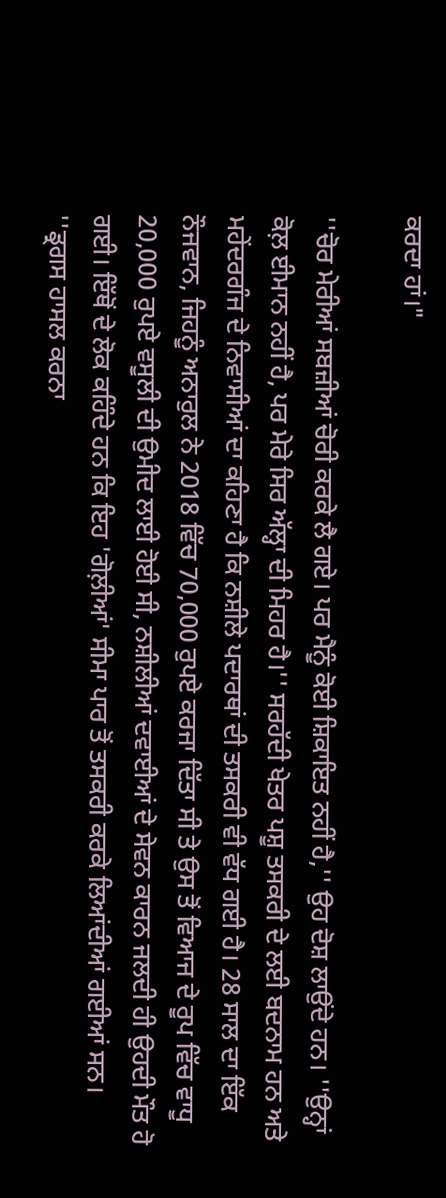ਕਰਦਾ ਹਾਂ।"

''ਚੋਰ ਮੇਰੀਆਂ ਸਬਜ਼ੀਆਂ ਚੋਰੀ ਕਰਕੇ ਲੈ ਗਏ। ਪਰ ਮੈਨੂੰ ਕੋਈ ਸ਼ਿਕਾਇਤ ਨਹੀਂ ਹੈ,'' ਉਹ ਦੋਸ਼ ਲਾਉਂਦੇ ਹਨ। ''ਉਨ੍ਹਾਂ ਕੋਲ਼ ਈਮਾਨ ਨਹੀਂ ਹੈ, ਪਰ ਮੇਰੇ ਸਿਰ ਅੱਲ੍ਹਾ ਦੀ ਮਿਹਰ ਹੈ।'' ਸਰਹੱਦੀ ਖੇਤਰ ਪਸ਼ੂ ਤਸਕਰੀ ਦੇ ਲਈ ਬਦਨਾਮ ਹਨ ਅਤੇ ਮਹੇਂਦਰਗੰਜ ਦੇ ਨਿਵਾਸੀਆਂ ਦਾ ਕਹਿਣਾ ਹੈ ਕਿ ਨਸ਼ੀਲੇ ਪਦਾਰਥਾਂ ਦੀ ਤਸਕਰੀ ਵੀ ਵੱਧ ਗਈ ਹੈ। 28 ਸਾਲ ਦਾ ਇੱਕ ਨੌਜਵਾਨ, ਜਿਹਨੂੰ ਅਨਾਰੁਲ ਨੇ 2018 ਵਿੱਚ 70,000 ਰੁਪਏ ਕਰਜਾ ਦਿੱਤਾ ਸੀ ਤੇ ਉਸ ਤੋਂ ਵਿਆਜ ਦੇ ਰੂਪ ਵਿੱਚ ਵਾਧੂ 20,000 ਰੁਪਏ ਵਸੂਲੀ ਦੀ ਉਮੀਦ ਲਾਈ ਹੋਈ ਸੀ, ਨਸ਼ੀਲੀਆਂ ਦਵਾਈਆਂ ਦੇ ਸੇਵਨ ਕਾਰਨ ਜਲਦੀ ਹੀ ਉਹਦੀ ਮੌਤ ਹੋ ਗਈ। ਇੱਥੋਂ ਦੇ ਲੋਕ ਕਹਿੰਦੇ ਹਨ ਕਿ ਇਹ 'ਗੋਲ਼ੀਆਂ' ਸੀਮਾ ਪਾਰ ਤੋਂ ਤਸਕਰੀ ਕਰਕੇ ਲਿਆਂਦੀਆਂ ਗਈਆਂ ਸਨ। ''ਡ੍ਰਗਸ ਹਾਸਲ ਕਰਨਾ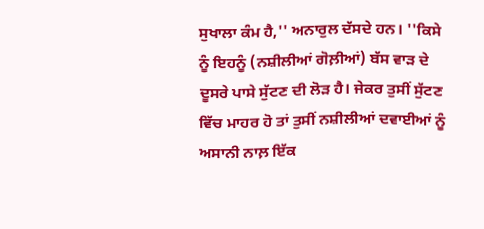ਸੁਖਾਲਾ ਕੰਮ ਹੈ,'' ਅਨਾਰੁਲ ਦੱਸਦੇ ਹਨ। ''ਕਿਸੇ ਨੂੰ ਇਹਨੂੰ (ਨਸ਼ੀਲੀਆਂ ਗੋਲ਼ੀਆਂ) ਬੱਸ ਵਾੜ ਦੇ ਦੂਸਰੇ ਪਾਸੇ ਸੁੱਟਣ ਦੀ ਲੋੜ ਹੈ। ਜੇਕਰ ਤੁਸੀਂ ਸੁੱਟਣ ਵਿੱਚ ਮਾਹਰ ਹੋ ਤਾਂ ਤੁਸੀਂ ਨਸ਼ੀਲੀਆਂ ਦਵਾਈਆਂ ਨੂੰ ਅਸਾਨੀ ਨਾਲ਼ ਇੱਕ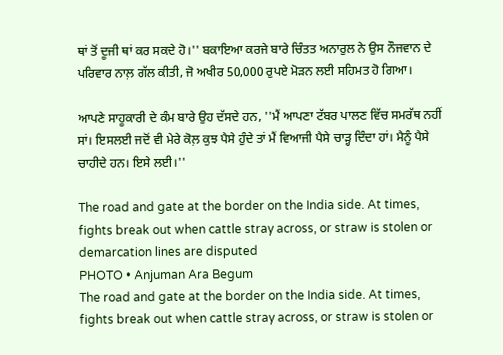ਥਾਂ ਤੋਂ ਦੂਜੀ ਥਾਂ ਕਰ ਸਕਦੇ ਹੋ।'' ਬਕਾਇਆ ਕਰਜੇ ਬਾਰੇ ਚਿੰਤਤ ਅਨਾਰੁਲ ਨੇ ਉਸ ਨੌਜਵਾਨ ਦੇ ਪਰਿਵਾਰ ਨਾਲ਼ ਗੱਲ ਕੀਤੀ, ਜੋ ਅਖੀਰ 50,000 ਰੁਪਏ ਮੋੜਨ ਲਈ ਸਹਿਮਤ ਹੋ ਗਿਆ।

ਆਪਣੇ ਸਾਹੂਕਾਰੀ ਦੇ ਕੰਮ ਬਾਰੇ ਉਹ ਦੱਸਦੇ ਹਨ, ''ਮੈਂ ਆਪਣਾ ਟੱਬਰ ਪਾਲਣ ਵਿੱਚ ਸਮਰੱਥ ਨਹੀਂ ਸਾਂ। ਇਸਲਈ ਜਦੋਂ ਵੀ ਮੇਰੇ ਕੋਲ਼ ਕੁਝ ਪੈਸੇ ਹੁੰਦੇ ਤਾਂ ਮੈਂ ਵਿਆਜੀ ਪੈਸੇ ਚਾੜ੍ਹ ਦਿੰਦਾ ਹਾਂ। ਮੈਨੂੰ ਪੈਸੇ ਚਾਹੀਦੇ ਹਨ। ਇਸੇ ਲਈ।''

The road and gate at the border on the India side. At times, fights break out when cattle stray across, or straw is stolen or demarcation lines are disputed
PHOTO • Anjuman Ara Begum
The road and gate at the border on the India side. At times, fights break out when cattle stray across, or straw is stolen or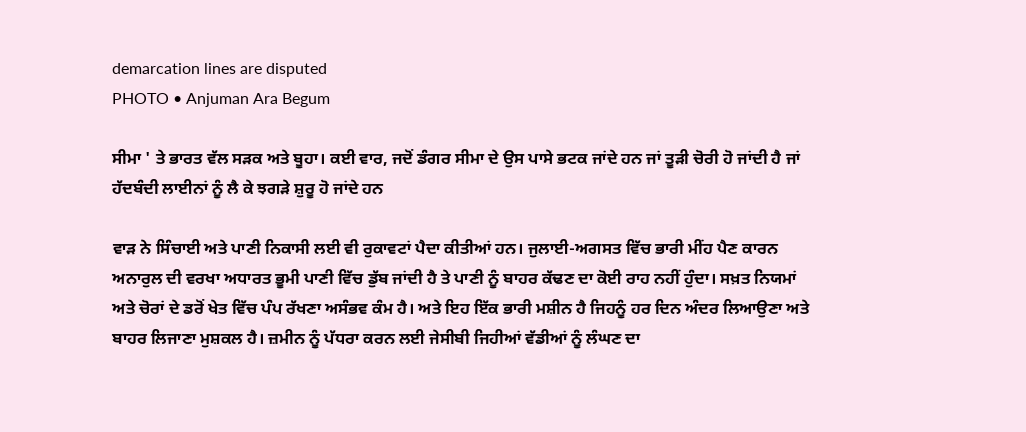demarcation lines are disputed
PHOTO • Anjuman Ara Begum

ਸੀਮਾ ' ਤੇ ਭਾਰਤ ਵੱਲ ਸੜਕ ਅਤੇ ਬੂਹਾ। ਕਈ ਵਾਰ, ਜਦੋਂ ਡੰਗਰ ਸੀਮਾ ਦੇ ਉਸ ਪਾਸੇ ਭਟਕ ਜਾਂਦੇ ਹਨ ਜਾਂ ਤੂੜੀ ਚੋਰੀ ਹੋ ਜਾਂਦੀ ਹੈ ਜਾਂ ਹੱਦਬੰਦੀ ਲਾਈਨਾਂ ਨੂੰ ਲੈ ਕੇ ਝਗੜੇ ਸ਼ੁਰੂ ਹੋ ਜਾਂਦੇ ਹਨ

ਵਾੜ ਨੇ ਸਿੰਚਾਈ ਅਤੇ ਪਾਣੀ ਨਿਕਾਸੀ ਲਈ ਵੀ ਰੁਕਾਵਟਾਂ ਪੈਦਾ ਕੀਤੀਆਂ ਹਨ। ਜੁਲਾਈ-ਅਗਸਤ ਵਿੱਚ ਭਾਰੀ ਮੀਂਹ ਪੈਣ ਕਾਰਨ ਅਨਾਰੁਲ ਦੀ ਵਰਖਾ ਅਧਾਰਤ ਭੂਮੀ ਪਾਣੀ ਵਿੱਚ ਡੁੱਬ ਜਾਂਦੀ ਹੈ ਤੇ ਪਾਣੀ ਨੂੰ ਬਾਹਰ ਕੱਢਣ ਦਾ ਕੋਈ ਰਾਹ ਨਹੀਂ ਹੁੰਦਾ। ਸਖ਼ਤ ਨਿਯਮਾਂ ਅਤੇ ਚੋਰਾਂ ਦੇ ਡਰੋਂ ਖੇਤ ਵਿੱਚ ਪੰਪ ਰੱਖਣਾ ਅਸੰਭਵ ਕੰਮ ਹੈ। ਅਤੇ ਇਹ ਇੱਕ ਭਾਰੀ ਮਸ਼ੀਨ ਹੈ ਜਿਹਨੂੰ ਹਰ ਦਿਨ ਅੰਦਰ ਲਿਆਉਣਾ ਅਤੇ ਬਾਹਰ ਲਿਜਾਣਾ ਮੁਸ਼ਕਲ ਹੈ। ਜ਼ਮੀਨ ਨੂੰ ਪੱਧਰਾ ਕਰਨ ਲਈ ਜੇਸੀਬੀ ਜਿਹੀਆਂ ਵੱਡੀਆਂ ਨੂੰ ਲੰਘਣ ਦਾ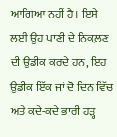ਆਗਿਆ ਨਹੀਂ ਹੈ। ਇਸੇ ਲਈ ਉਹ ਪਾਣੀ ਦੇ ਨਿਕਲ਼ਣ ਦੀ ਉਡੀਕ ਕਰਦੇ ਹਨ, ਇਹ ਉਡੀਕ ਇੱਕ ਜਾਂ ਦੋ ਦਿਨ ਵਿੱਚ ਅਤੇ ਕਦੇ-ਕਦੇ ਭਾਰੀ ਹੜ੍ਹ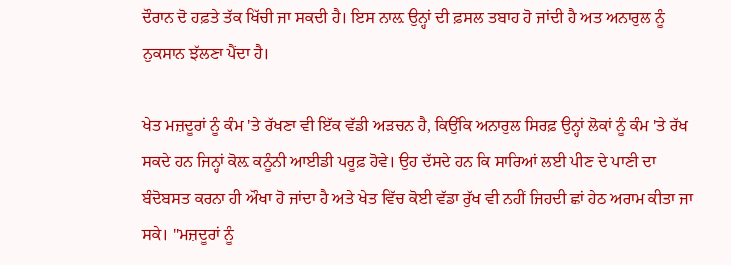ਦੌਰਾਨ ਦੋ ਹਫ਼ਤੇ ਤੱਕ ਖਿੱਚੀ ਜਾ ਸਕਦੀ ਹੈ। ਇਸ ਨਾਲ਼ ਉਨ੍ਹਾਂ ਦੀ ਫ਼ਸਲ ਤਬਾਹ ਹੋ ਜਾਂਦੀ ਹੈ ਅਤ ਅਨਾਰੁਲ ਨੂੰ ਨੁਕਸਾਨ ਝੱਲਣਾ ਪੈਂਦਾ ਹੈ।

ਖੇਤ ਮਜ਼ਦੂਰਾਂ ਨੂੰ ਕੰਮ 'ਤੇ ਰੱਖਣਾ ਵੀ ਇੱਕ ਵੱਡੀ ਅੜਚਨ ਹੈ, ਕਿਉਂਕਿ ਅਨਾਰੁਲ ਸਿਰਫ਼ ਉਨ੍ਹਾਂ ਲੋਕਾਂ ਨੂੰ ਕੰਮ 'ਤੇ ਰੱਖ ਸਕਦੇ ਹਨ ਜਿਨ੍ਹਾਂ ਕੋਲ਼ ਕਨੂੰਨੀ ਆਈਡੀ ਪਰੂਫ਼ ਹੋਵੇ। ਉਹ ਦੱਸਦੇ ਹਨ ਕਿ ਸਾਰਿਆਂ ਲਈ ਪੀਣ ਦੇ ਪਾਣੀ ਦਾ ਬੰਦੋਬਸਤ ਕਰਨਾ ਹੀ ਔਖਾ ਹੋ ਜਾਂਦਾ ਹੈ ਅਤੇ ਖੇਤ ਵਿੱਚ ਕੋਈ ਵੱਡਾ ਰੁੱਖ ਵੀ ਨਹੀਂ ਜਿਹਦੀ ਛਾਂ ਹੇਠ ਅਰਾਮ ਕੀਤਾ ਜਾ ਸਕੇ। "ਮਜ਼ਦੂਰਾਂ ਨੂੰ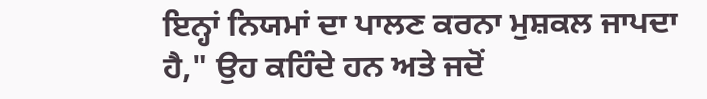ਇਨ੍ਹਾਂ ਨਿਯਮਾਂ ਦਾ ਪਾਲਣ ਕਰਨਾ ਮੁਸ਼ਕਲ ਜਾਪਦਾ ਹੈ," ਉਹ ਕਹਿੰਦੇ ਹਨ ਅਤੇ ਜਦੋਂ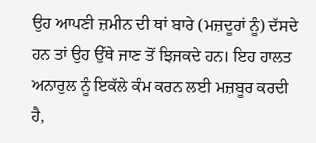ਉਹ ਆਪਣੀ ਜ਼ਮੀਨ ਦੀ ਥਾਂ ਬਾਰੇ (ਮਜ਼ਦੂਰਾਂ ਨੂੰ) ਦੱਸਦੇ ਹਨ ਤਾਂ ਉਹ ਉੱਥੇ ਜਾਣ ਤੋਂ ਝਿਜਕਦੇ ਹਨ। ਇਹ ਹਾਲਤ ਅਨਾਰੁਲ ਨੂੰ ਇਕੱਲੇ ਕੰਮ ਕਰਨ ਲਈ ਮਜ਼ਬੂਰ ਕਰਦੀ ਹੈ,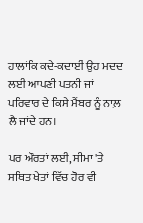ਹਾਲਾਂਕਿ ਕਦੇ-ਕਦਾਈਂ ਉਹ ਮਦਦ ਲਈ ਆਪਣੀ ਪਤਨੀ ਜਾਂ ਪਰਿਵਾਰ ਦੇ ਕਿਸੇ ਮੈਂਬਰ ਨੂੰ ਨਾਲ਼ ਲੈ ਜਾਂਦੇ ਹਨ।

ਪਰ ਔਰਤਾਂ ਲਈ, ਸੀਮਾ 'ਤੇ ਸਥਿਤ ਖੇਤਾਂ ਵਿੱਚ ਹੋਰ ਵੀ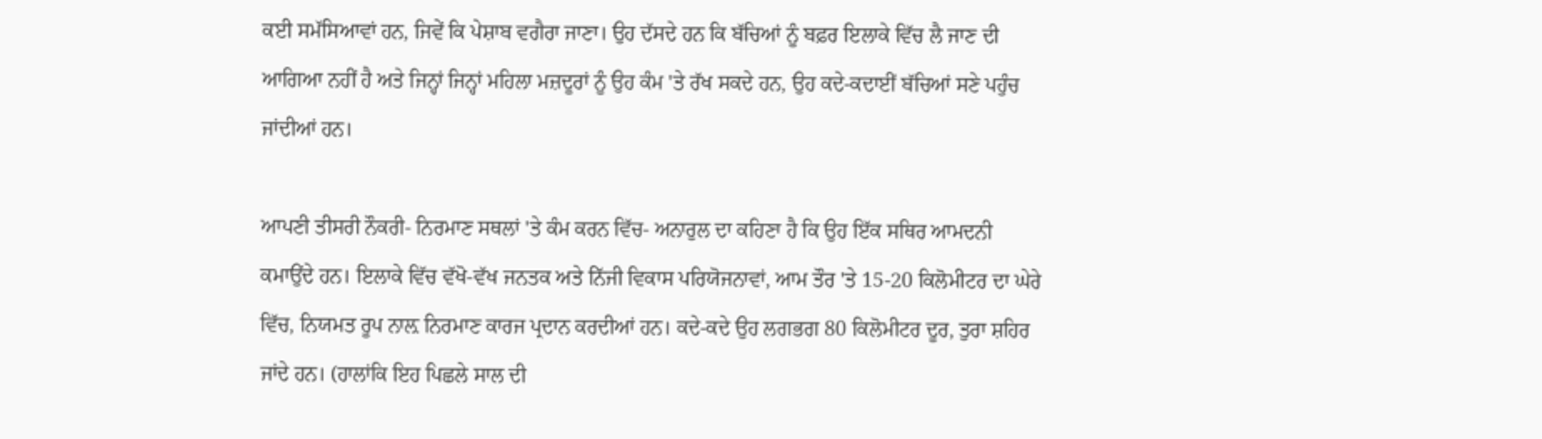ਕਈ ਸਮੱਸਿਆਵਾਂ ਹਨ, ਜਿਵੇਂ ਕਿ ਪੇਸ਼ਾਬ ਵਗੈਰਾ ਜਾਣਾ। ਉਹ ਦੱਸਦੇ ਹਨ ਕਿ ਬੱਚਿਆਂ ਨੂੰ ਬਫ਼ਰ ਇਲਾਕੇ ਵਿੱਚ ਲੈ ਜਾਣ ਦੀ ਆਗਿਆ ਨਹੀਂ ਹੈ ਅਤੇ ਜਿਨ੍ਹਾਂ ਜਿਨ੍ਹਾਂ ਮਹਿਲਾ ਮਜ਼ਦੂਰਾਂ ਨੂੰ ਉਹ ਕੰਮ 'ਤੇ ਰੱਖ ਸਕਦੇ ਹਨ, ਉਹ ਕਦੇ-ਕਦਾਈਂ ਬੱਚਿਆਂ ਸਣੇ ਪਹੁੰਚ ਜਾਂਦੀਆਂ ਹਨ।

ਆਪਣੀ ਤੀਸਰੀ ਨੌਕਰੀ- ਨਿਰਮਾਣ ਸਥਲਾਂ 'ਤੇ ਕੰਮ ਕਰਨ ਵਿੱਚ- ਅਨਾਰੁਲ ਦਾ ਕਹਿਣਾ ਹੈ ਕਿ ਉਹ ਇੱਕ ਸਥਿਰ ਆਮਦਨੀ ਕਮਾਉਂਦੇ ਹਨ। ਇਲਾਕੇ ਵਿੱਚ ਵੱਖੋ-ਵੱਖ ਜਨਤਕ ਅਤੇ ਨਿੱਜੀ ਵਿਕਾਸ ਪਰਿਯੋਜਨਾਵਾਂ, ਆਮ ਤੌਰ 'ਤੇ 15-20 ਕਿਲੋਮੀਟਰ ਦਾ ਘੇਰੇ ਵਿੱਚ, ਨਿਯਮਤ ਰੂਪ ਨਾਲ਼ ਨਿਰਮਾਣ ਕਾਰਜ ਪ੍ਰਦਾਨ ਕਰਦੀਆਂ ਹਨ। ਕਦੇ-ਕਦੇ ਉਹ ਲਗਭਗ 80 ਕਿਲੋਮੀਟਰ ਦੂਰ, ਤੁਰਾ ਸ਼ਹਿਰ ਜਾਂਦੇ ਹਨ। (ਹਾਲਾਂਕਿ ਇਹ ਪਿਛਲੇ ਸਾਲ ਦੀ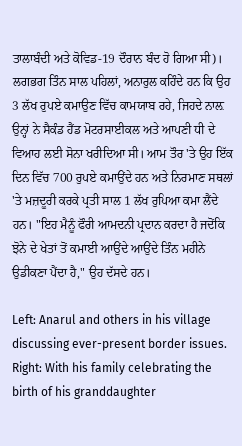ਤਾਲਾਬੰਦੀ ਅਤੇ ਕੋਵਿਡ-19 ਦੌਰਾਨ ਬੰਦ ਹੋ ਗਿਆ ਸੀ)। ਲਗਭਗ ਤਿੰਨ ਸਾਲ ਪਹਿਲਾਂ, ਅਨਾਰੁਲ ਕਹਿੰਦੇ ਹਨ ਕਿ ਉਹ 3 ਲੱਖ ਰੁਪਏ ਕਮਾਉਣ ਵਿੱਚ ਕਾਮਯਾਬ ਰਹੇ, ਜਿਹਦੇ ਨਾਲ਼ ਉਨ੍ਹਾਂ ਨੇ ਸੈਕੰਡ ਹੈਂਡ ਮੋਟਰਸਾਈਕਲ ਅਤੇ ਆਪਣੀ ਧੀ ਦੇ ਵਿਆਹ ਲਈ ਸੋਨਾ ਖਰੀਦਿਆ ਸੀ। ਆਮ ਤੌਰ 'ਤੇ ਉਹ ਇੱਕ ਦਿਨ ਵਿੱਚ 700 ਰੁਪਏ ਕਮਾਉਂਦੇ ਹਨ ਅਤੇ ਨਿਰਮਾਣ ਸਥਲਾਂ 'ਤੇ ਮਜ਼ਦੂਰੀ ਕਰਕੇ ਪ੍ਰਤੀ ਸਾਲ 1 ਲੱਖ ਰੁਪਿਆ ਕਮਾ ਲੈਂਦੇ ਹਨ। "ਇਹ ਮੈਨੂੰ ਫੌਰੀ ਆਮਦਨੀ ਪ੍ਰਦਾਨ ਕਰਦਾ ਹੈ ਜਦੋਂਕਿ ਝੋਨੇ ਦੇ ਖੇਤਾਂ ਤੋਂ ਕਮਾਈ ਆਉਂਦੇ ਆਉਂਦੇ ਤਿੰਨ ਮਹੀਨੇ ਉਡੀਕਣਾ ਪੈਂਦਾ ਹੈ," ਉਹ ਦੱਸਦੇ ਹਨ।

Left: Anarul and others in his village discussing ever-present border issues. Right: With his family celebrating the birth of his granddaughter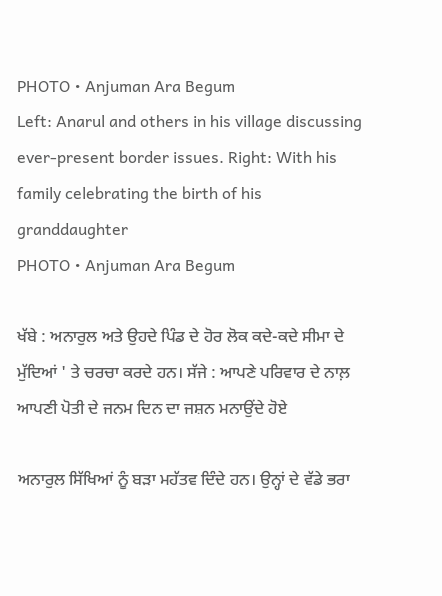PHOTO • Anjuman Ara Begum
Left: Anarul and others in his village discussing ever-present border issues. Right: With his family celebrating the birth of his granddaughter
PHOTO • Anjuman Ara Begum

ਖੱਬੇ : ਅਨਾਰੁਲ ਅਤੇ ਉਹਦੇ ਪਿੰਡ ਦੇ ਹੋਰ ਲੋਕ ਕਦੇ-ਕਦੇ ਸੀਮਾ ਦੇ ਮੁੱਦਿਆਂ ' ਤੇ ਚਰਚਾ ਕਰਦੇ ਹਨ। ਸੱਜੇ : ਆਪਣੇ ਪਰਿਵਾਰ ਦੇ ਨਾਲ਼ ਆਪਣੀ ਪੋਤੀ ਦੇ ਜਨਮ ਦਿਨ ਦਾ ਜਸ਼ਨ ਮਨਾਉਂਦੇ ਹੋਏ

ਅਨਾਰੁਲ ਸਿੱਖਿਆਂ ਨੂੰ ਬੜਾ ਮਹੱਤਵ ਦਿੰਦੇ ਹਨ। ਉਨ੍ਹਾਂ ਦੇ ਵੱਡੇ ਭਰਾ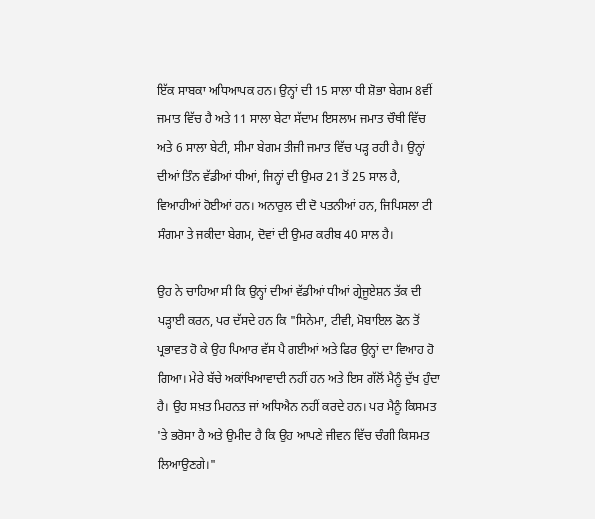ਇੱਕ ਸਾਬਕਾ ਅਧਿਆਪਕ ਹਨ। ਉਨ੍ਹਾਂ ਦੀ 15 ਸਾਲਾ ਧੀ ਸ਼ੋਭਾ ਬੇਗਮ 8ਵੀਂ ਜਮਾਤ ਵਿੱਚ ਹੈ ਅਤੇ 11 ਸਾਲਾ ਬੇਟਾ ਸੱਦਾਮ ਇਸਲਾਮ ਜਮਾਤ ਚੌਥੀ ਵਿੱਚ ਅਤੇ 6 ਸਾਲਾ ਬੇਟੀ, ਸੀਮਾ ਬੇਗਮ ਤੀਜੀ ਜਮਾਤ ਵਿੱਚ ਪੜ੍ਹ ਰਹੀ ਹੈ। ਉਨ੍ਹਾਂ ਦੀਆਂ ਤਿੰਨ ਵੱਡੀਆਂ ਧੀਆਂ, ਜਿਨ੍ਹਾਂ ਦੀ ਉਮਰ 21 ਤੋਂ 25 ਸਾਲ ਹੈ, ਵਿਆਹੀਆਂ ਹੋਈਆਂ ਹਨ। ਅਨਾਰੁਲ ਦੀ ਦੋ ਪਤਨੀਆਂ ਹਨ, ਜਿਪਿਸਲਾ ਟੀ ਸੰਗਮਾ ਤੇ ਜਕੀਦਾ ਬੇਗਮ, ਦੋਵਾਂ ਦੀ ਉਮਰ ਕਰੀਬ 40 ਸਾਲ ਹੈ।

ਉਹ ਨੇ ਚਾਹਿਆ ਸੀ ਕਿ ਉਨ੍ਹਾਂ ਦੀਆਂ ਵੱਡੀਆਂ ਧੀਆਂ ਗ੍ਰੇਜੂਏਸ਼ਨ ਤੱਕ ਦੀ ਪੜ੍ਹਾਈ ਕਰਨ, ਪਰ ਦੱਸਦੇ ਹਨ ਕਿ "ਸਿਨੇਮਾ, ਟੀਵੀ, ਮੋਬਾਇਲ ਫੋਨ ਤੋਂ ਪ੍ਰਭਾਵਤ ਹੋ ਕੇ ਉਹ ਪਿਆਰ ਵੱਸ ਪੈ ਗਈਆਂ ਅਤੇ ਫਿਰ ਉਨ੍ਹਾਂ ਦਾ ਵਿਆਹ ਹੋ ਗਿਆ। ਮੇਰੇ ਬੱਚੇ ਅਕਾਂਖਿਆਵਾਦੀ ਨਹੀਂ ਹਨ ਅਤੇ ਇਸ ਗੱਲੋਂ ਮੈਨੂੰ ਦੁੱਖ ਹੁੰਦਾ ਹੈ। ਉਹ ਸਖ਼ਤ ਮਿਹਨਤ ਜਾਂ ਅਧਿਐਨ ਨਹੀਂ ਕਰਦੇ ਹਨ। ਪਰ ਮੈਨੂੰ ਕਿਸਮਤ 'ਤੇ ਭਰੋਸਾ ਹੈ ਅਤੇ ਉਮੀਦ ਹੈ ਕਿ ਉਹ ਆਪਣੇ ਜੀਵਨ ਵਿੱਚ ਚੰਗੀ ਕਿਸਮਤ ਲਿਆਉਣਗੇ।"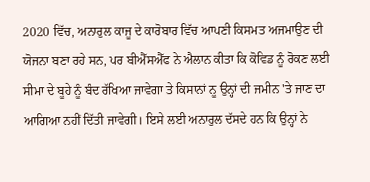2020 ਵਿੱਚ, ਅਨਾਰੁਲ ਕਾਜੂ ਦੇ ਕਾਰੋਬਾਰ ਵਿੱਚ ਆਪਣੀ ਕਿਸਮਤ ਅਜਮਾਉਣ ਦੀ ਯੋਜਨਾ ਬਣਾ ਰਹੇ ਸਨ, ਪਰ ਬੀਐੱਸਐੱਫ ਨੇ ਐਲਾਨ ਕੀਤਾ ਕਿ ਕੋਵਿਡ ਨੂੰ ਰੋਕਣ ਲਈ ਸੀਮਾ ਦੇ ਬੂਹੇ ਨੂੰ ਬੰਦ ਰੱਖਿਆ ਜਾਵੇਗਾ ਤੇ ਕਿਸਾਨਾਂ ਨੂ ਉਨ੍ਹਾਂ ਦੀ ਜਮੀਨ 'ਤੇ ਜਾਣ ਦਾ ਆਗਿਆ ਨਹੀਂ ਦਿੱਤੀ ਜਾਵੇਗੀ। ਇਸੇ ਲਈ ਅਨਾਰੁਲ ਦੱਸਦੇ ਹਨ ਕਿ ਉਨ੍ਹਾਂ ਨੇ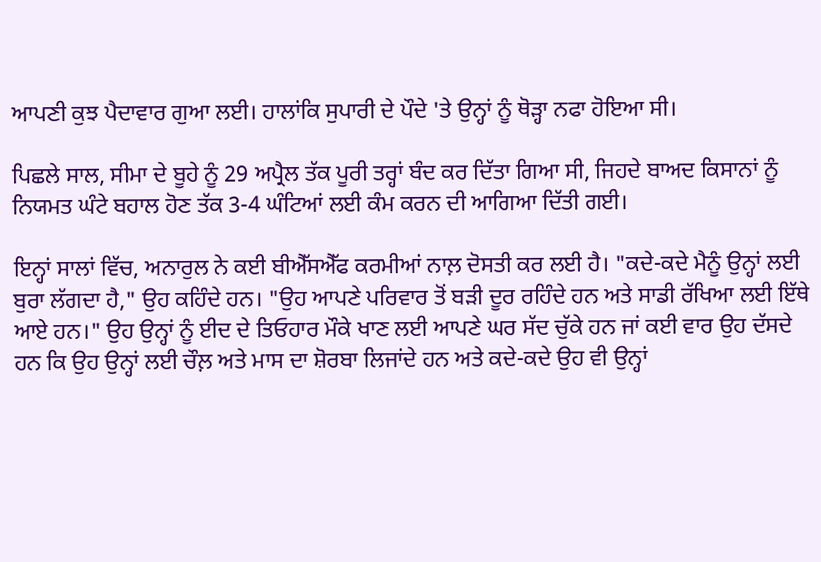ਆਪਣੀ ਕੁਝ ਪੈਦਾਵਾਰ ਗੁਆ ਲਈ। ਹਾਲਾਂਕਿ ਸੁਪਾਰੀ ਦੇ ਪੌਦੇ 'ਤੇ ਉਨ੍ਹਾਂ ਨੂੰ ਥੋੜ੍ਹਾ ਨਫਾ ਹੋਇਆ ਸੀ।

ਪਿਛਲੇ ਸਾਲ, ਸੀਮਾ ਦੇ ਬੂਹੇ ਨੂੰ 29 ਅਪ੍ਰੈਲ ਤੱਕ ਪੂਰੀ ਤਰ੍ਹਾਂ ਬੰਦ ਕਰ ਦਿੱਤਾ ਗਿਆ ਸੀ, ਜਿਹਦੇ ਬਾਅਦ ਕਿਸਾਨਾਂ ਨੂੰ ਨਿਯਮਤ ਘੰਟੇ ਬਹਾਲ ਹੋਣ ਤੱਕ 3-4 ਘੰਟਿਆਂ ਲਈ ਕੰਮ ਕਰਨ ਦੀ ਆਗਿਆ ਦਿੱਤੀ ਗਈ।

ਇਨ੍ਹਾਂ ਸਾਲਾਂ ਵਿੱਚ, ਅਨਾਰੁਲ ਨੇ ਕਈ ਬੀਐੱਸਐੱਫ ਕਰਮੀਆਂ ਨਾਲ਼ ਦੋਸਤੀ ਕਰ ਲਈ ਹੈ। "ਕਦੇ-ਕਦੇ ਮੈਨੂੰ ਉਨ੍ਹਾਂ ਲਈ ਬੁਰਾ ਲੱਗਦਾ ਹੈ," ਉਹ ਕਹਿੰਦੇ ਹਨ। "ਉਹ ਆਪਣੇ ਪਰਿਵਾਰ ਤੋਂ ਬੜੀ ਦੂਰ ਰਹਿੰਦੇ ਹਨ ਅਤੇ ਸਾਡੀ ਰੱਖਿਆ ਲਈ ਇੱਥੇ ਆਏ ਹਨ।" ਉਹ ਉਨ੍ਹਾਂ ਨੂੰ ਈਦ ਦੇ ਤਿਓਹਾਰ ਮੌਕੇ ਖਾਣ ਲਈ ਆਪਣੇ ਘਰ ਸੱਦ ਚੁੱਕੇ ਹਨ ਜਾਂ ਕਈ ਵਾਰ ਉਹ ਦੱਸਦੇ ਹਨ ਕਿ ਉਹ ਉਨ੍ਹਾਂ ਲਈ ਚੌਲ਼ ਅਤੇ ਮਾਸ ਦਾ ਸ਼ੋਰਬਾ ਲਿਜਾਂਦੇ ਹਨ ਅਤੇ ਕਦੇ-ਕਦੇ ਉਹ ਵੀ ਉਨ੍ਹਾਂ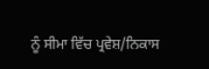ਨੂੰ ਸੀਮਾ ਵਿੱਚ ਪ੍ਰਵੇਸ਼/ਨਿਕਾਸ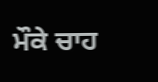ਮੌਕੇ ਚਾਹ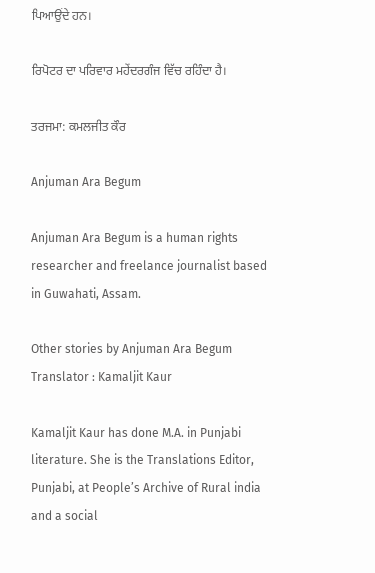ਪਿਆਉਂਦੇ ਹਨ।

ਰਿਪੋਟਰ ਦਾ ਪਰਿਵਾਰ ਮਹੇਂਦਰਗੰਜ ਵਿੱਚ ਰਹਿੰਦਾ ਹੈ।

ਤਰਜਮਾ: ਕਮਲਜੀਤ ਕੌਰ

Anjuman Ara Begum

Anjuman Ara Begum is a human rights researcher and freelance journalist based in Guwahati, Assam.

Other stories by Anjuman Ara Begum
Translator : Kamaljit Kaur

Kamaljit Kaur has done M.A. in Punjabi literature. She is the Translations Editor, Punjabi, at People’s Archive of Rural india and a social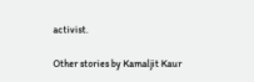activist.

Other stories by Kamaljit Kaur